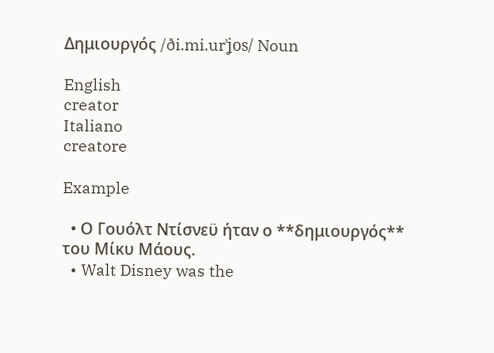Δημιουργός /ði.mi.urˈʝos/ Noun

English
creator
Italiano
creatore

Example

  • Ο Γουόλτ Ντίσνεϋ ήταν ο **δημιουργός** του Μίκυ Μάους.
  • Walt Disney was the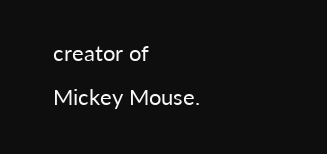creator of Mickey Mouse.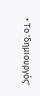• Το 'δημιουργός'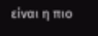είναι η πιο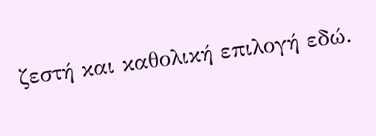ζεστή και καθολική επιλογή εδώ.